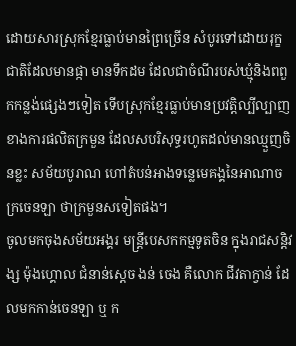ដោយសារស្រុកខ្មែរធ្លាប់មានព្រៃច្រើន សំបូរទៅដោយរុក្ខជាតិដែលមានផ្កា មានទឹកដម ដែលជាចំណីរបស់ឃ្មុំនិងពពួកកន្លង់ផ្សេងៗទៀត ទើបស្រុកខ្មែរធ្លាប់មានប្រវត្តិល្បីល្បាញខាងការផលិតក្រមួន ដែលសបរិសុទ្ធរហូតដល់មានឈ្មួញចិនខ្លះ សម័យបូរាណ ហៅតំបន់អាងទន្លេមេគង្គនៃអាណាចក្រចេនឡា ថាក្រមួនសទៀតផង។
ចូលមកចុងសម័យអង្គរ មន្ត្រីបេសកកម្មទូតចិន ក្នុងរាជសន្តិវង្ស ម៉ុងហ្គោល ជំនាន់ស្តេច ងន់ ចេង គឺលោក ជីវតាក្វាន់ ដែលមកកាន់ចេនឡា ឬ ក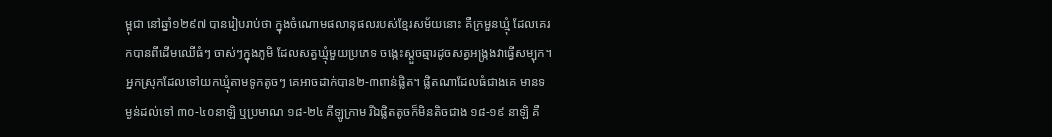ម្ពុជា នៅឆ្នាំ១២៩៧ បានរៀបរាប់ថា ក្នុងចំណោមផលានុផលរបស់ខ្មែរសម័យនោះ គឺក្រមួនឃ្មុំ ដែលគេរកបានពីដើមឈើធំៗ ចាស់ៗក្នុងភូមិ ដែលសត្វឃ្មុំមួយប្រភេទ ចង្កេះស្តួចឆ្មារដូចសត្វអង្ក្រងវាធ្វើសម្បុក។
អ្នកស្រុកដែលទៅយកឃ្មុំតាមទូកតូចៗ គេអាចដាក់បាន២-៣ពាន់ផ្លិត។ ផ្លិតណាដែលធំជាងគេ មានទម្ងន់ដល់ទៅ ៣០-៤០នាឡិ ឬប្រមាណ ១៨-២៤ គីឡូក្រាម រីឯផ្លិតតូចក៏មិនតិចជាង ១៨-១៩ នាឡិ គឺ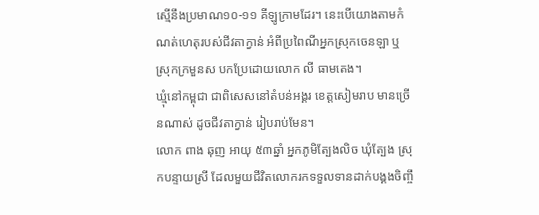ស្មើនឹងប្រមាណ១០-១១ គីឡូក្រាមដែរ។ នេះបើយោងតាមកំណត់ហេតុរបស់ជីវតាក្វាន់ អំពីប្រពៃណីអ្នកស្រុកចេនឡា ឬ ស្រុកក្រមួនស បកប្រែដោយលោក លី ធាមតេង។
ឃ្មុំនៅកម្ពុជា ជាពិសេសនៅតំបន់អង្គរ ខេត្តសៀមរាប មានច្រើនណាស់ ដូចជីវតាក្វាន់ រៀបរាប់មែន។
លោក ពាង ឆុញ អាយុ ៥៣ឆ្នាំ អ្នកភូមិត្បែងលិច ឃុំត្បែង ស្រុកបន្ទាយស្រី ដែលមួយជីវិតលោករកទទួលទានដាក់បង្គងចិញ្ចឹ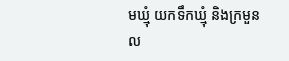មឃ្មុំ យកទឹកឃ្មុំ និងក្រមួនល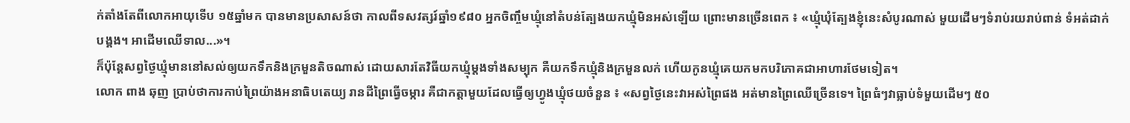ក់តាំងតែពីលោកអាយុទើប ១៥ឆ្នាំមក បានមានប្រសាសន៍ថា កាលពីទសវត្សរ៍ឆ្នាំ១៩៨០ អ្នកចិញ្ចឹមឃ្មុំនៅតំបន់ត្បែងយកឃ្មុំមិនអស់ឡើយ ព្រោះមានច្រើនពេក ៖ «ឃ្មុំឃុំត្បែងខ្ញុំនេះសំបូរណាស់ មួយដើមៗទំរាប់រយរាប់ពាន់ ទំអត់ដាក់បង្គង។ អាដើមឈើទាល...»។
ក៏ប៉ុន្តែសព្វថ្ងៃឃ្មុំមាននៅសល់ឲ្យយកទឹកនិងក្រមួនតិចណាស់ ដោយសារតែវិធីយកឃ្មុំម្តងទាំងសម្បុក គឺយកទឹកឃ្មុំនិងក្រមួនលក់ ហើយកូនឃ្មុំគេយកមកបរិភោគជាអាហារថែមទៀត។
លោក ពាង ឆុញ ប្រាប់ថាការកាប់ព្រៃយ៉ាងអនាធិបតេយ្យ រានដីព្រៃធ្វើចម្ការ គឺជាកត្តាមួយដែលធ្វើឲ្យហ្វូងឃ្មុំថយចំនួន ៖ «សព្វថ្ងៃនេះវាអស់ព្រៃផង អត់មានព្រៃឈើច្រើនទេ។ ព្រៃធំៗវាធ្លាប់ទំមួយដើមៗ ៥០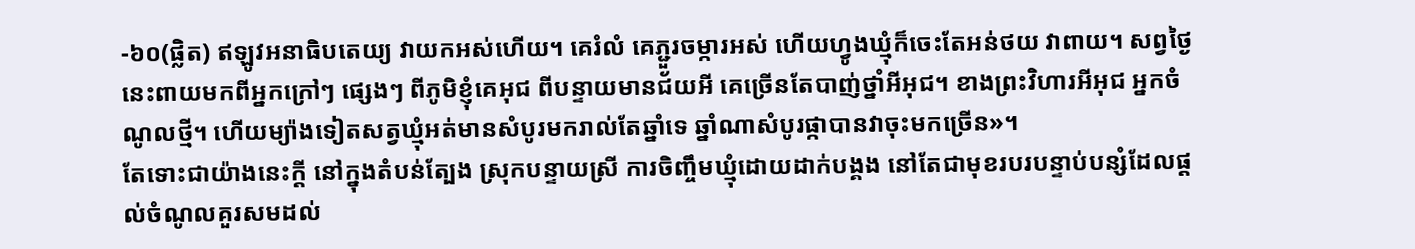-៦០(ផ្លិត) ឥឡូវអនាធិបតេយ្យ វាយកអស់ហើយ។ គេរំលំ គេភ្ជួរចម្ការអស់ ហើយហ្វូងឃ្មុំក៏ចេះតែអន់ថយ វាពាយ។ សព្វថ្ងៃនេះពាយមកពីអ្នកក្រៅៗ ផ្សេងៗ ពីភូមិខ្ញុំគេអុជ ពីបន្ទាយមានជ័យអី គេច្រើនតែបាញ់ថ្នាំអីអុជ។ ខាងព្រះវិហារអីអុជ អ្នកចំណូលថ្មី។ ហើយម្យ៉ាងទៀតសត្វឃ្មុំអត់មានសំបូរមករាល់តែឆ្នាំទេ ឆ្នាំណាសំបូរផ្កាបានវាចុះមកច្រើន»។
តែទោះជាយ៉ាងនេះក្តី នៅក្នុងតំបន់ត្បែង ស្រុកបន្ទាយស្រី ការចិញ្ចឹមឃ្មុំដោយដាក់បង្គង នៅតែជាមុខរបរបន្ទាប់បន្សំដែលផ្តល់ចំណូលគួរសមដល់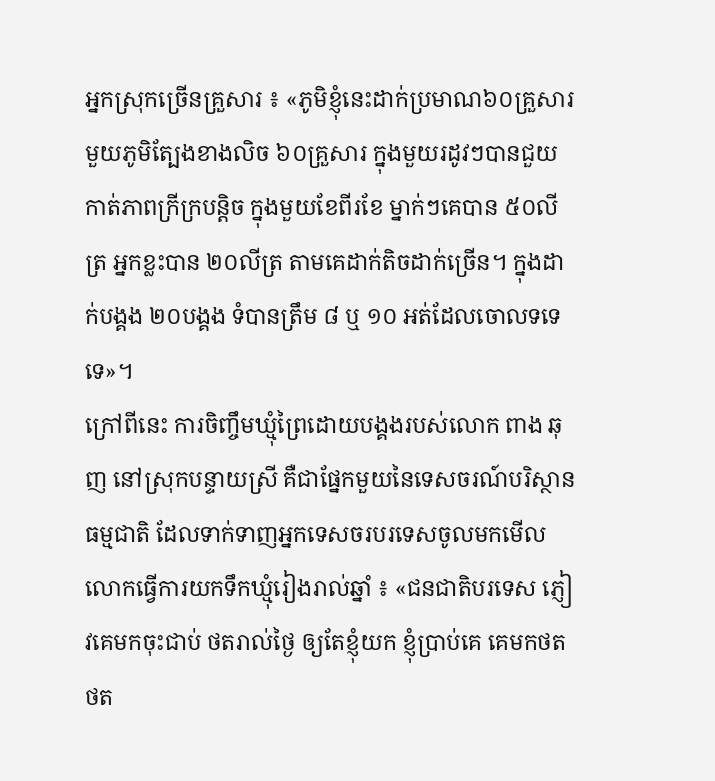អ្នកស្រុកច្រើនគ្រួសារ ៖ «ភូមិខ្ញុំនេះដាក់ប្រមាណ៦០គ្រួសារ មួយភូមិត្បែងខាងលិច ៦០គ្រួសារ ក្នុងមួយរដូវៗបានជួយកាត់ភាពក្រីក្របន្តិច ក្នុងមួយខែពីរខែ ម្នាក់ៗគេបាន ៥០លីត្រ អ្នកខ្លះបាន ២០លីត្រ តាមគេដាក់តិចដាក់ច្រើន។ ក្នុងដាក់បង្គង ២០បង្គង ទំបានត្រឹម ៨ ឬ ១០ អត់ដែលចោលទទេទេ»។
ក្រៅពីនេះ ការចិញ្ចឹមឃ្មុំព្រៃដោយបង្គងរបស់លោក ពាង ឆុញ នៅស្រុកបន្ទាយស្រី គឺជាផ្នែកមួយនៃទេសចរណ៍បរិស្ថានធម្មជាតិ ដែលទាក់ទាញអ្នកទេសចរបរទេសចូលមកមើលលោកធ្វើការយកទឹកឃ្មុំរៀងរាល់ឆ្នាំ ៖ «ជនជាតិបរទេស ភ្ញៀវគេមកចុះជាប់ ថតរាល់ថ្ងៃ ឲ្យតែខ្ញុំយក ខ្ញុំប្រាប់គេ គេមកថត ថត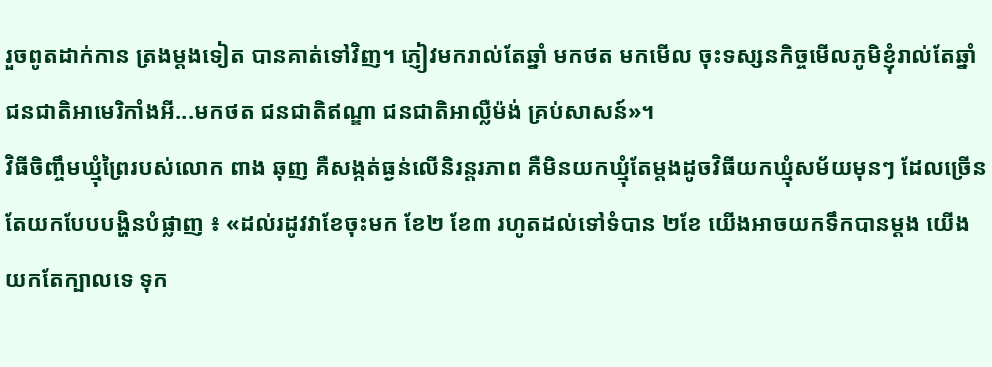រួចពូតដាក់កាន ត្រងម្ដងទៀត បានគាត់ទៅវិញ។ ភ្ញៀវមករាល់តែឆ្នាំ មកថត មកមើល ចុះទស្សនកិច្ចមើលភូមិខ្ញុំរាល់តែឆ្នាំ ជនជាតិអាមេរិកាំងអី...មកថត ជនជាតិឥណ្ឌា ជនជាតិអាល្លឺម៉ង់ គ្រប់សាសន៍»។
វិធីចិញ្ចឹមឃ្មុំព្រៃរបស់លោក ពាង ឆុញ គឺសង្កត់ធ្ងន់លើនិរន្តរភាព គឺមិនយកឃ្មុំតែម្តងដូចវិធីយកឃ្មុំសម័យមុនៗ ដែលច្រើនតែយកបែបបង្ហិនបំផ្លាញ ៖ «ដល់រដូវវាខែចុះមក ខែ២ ខែ៣ រហូតដល់ទៅទំបាន ២ខែ យើងអាចយកទឹកបានម្ដង យើងយកតែក្បាលទេ ទុក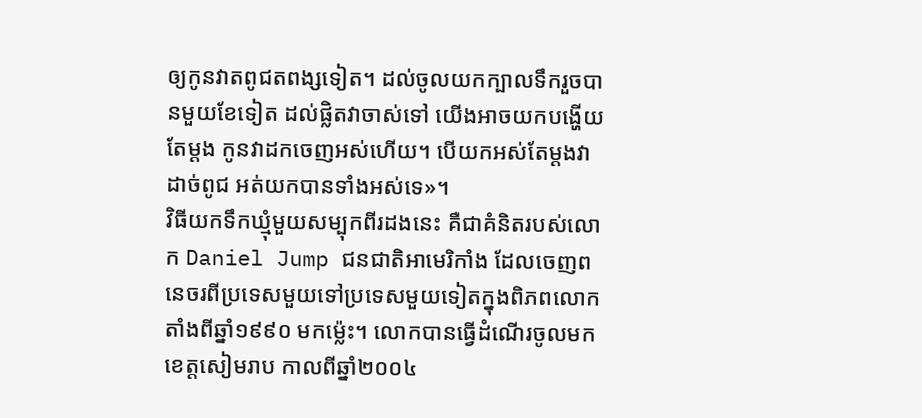ឲ្យកូនវាតពូជតពង្សទៀត។ ដល់ចូលយកក្បាលទឹករួចបានមួយខែទៀត ដល់ផ្លិតវាចាស់ទៅ យើងអាចយកបង្ហើយតែម្ដង កូនវាដកចេញអស់ហើយ។ បើយកអស់តែម្ដងវាដាច់ពូជ អត់យកបានទាំងអស់ទេ»។
វិធីយកទឹកឃ្មុំមួយសម្បុកពីរដងនេះ គឺជាគំនិតរបស់លោក Daniel Jump ជនជាតិអាមេរិកាំង ដែលចេញពនេចរពីប្រទេសមួយទៅប្រទេសមួយទៀតក្នុងពិភពលោក តាំងពីឆ្នាំ១៩៩០ មកម៉្លេះ។ លោកបានធ្វើដំណើរចូលមកខេត្តសៀមរាប កាលពីឆ្នាំ២០០៤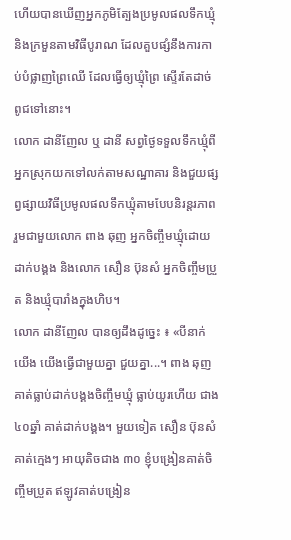ហើយបានឃើញអ្នកភូមិត្បែងប្រមូលផលទឹកឃ្មុំនិងក្រមួនតាមវិធីបូរាណ ដែលគួបផ្សំនឹងការកាប់បំផ្លាញព្រៃឈើ ដែលធ្វើឲ្យឃ្មុំព្រៃ ស្ទើរតែដាច់ពូជទៅនោះ។
លោក ដានីញែល ឬ ដានី សព្វថ្ងៃទទួលទឹកឃ្មុំពីអ្នកស្រុកយកទៅលក់តាមសណ្ឋាគារ និងជួយផ្សព្វផ្សាយវិធីប្រមូលផលទឹកឃ្មុំតាមបែបនិរន្តរភាព រួមជាមួយលោក ពាង ឆុញ អ្នកចិញ្ចឹមឃ្មុំដោយដាក់បង្គង និងលោក សឿន ប៊ុនសំ អ្នកចិញ្ចឹមប្រួត និងឃ្មុំបារាំងក្នុងហិប។
លោក ដានីញែល បានឲ្យដឹងដូច្នេះ ៖ «បីនាក់យើង យើងធ្វើជាមួយគ្នា ជួយគ្នា...។ ពាង ឆុញ គាត់ធ្លាប់ដាក់បង្គងចិញ្ចឹមឃ្មុំ ធ្លាប់យូរហើយ ជាង ៤០ឆ្នាំ គាត់ដាក់បង្គង។ មួយទៀត សឿន ប៊ុនសំ គាត់ក្មេងៗ អាយុតិចជាង ៣០ ខ្ញុំបង្រៀនគាត់ចិញ្ចឹមប្រួត ឥឡូវគាត់បង្រៀន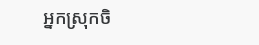អ្នកស្រុកចិ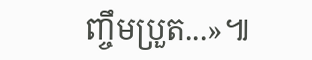ញ្ចឹមប្រួត...»៕